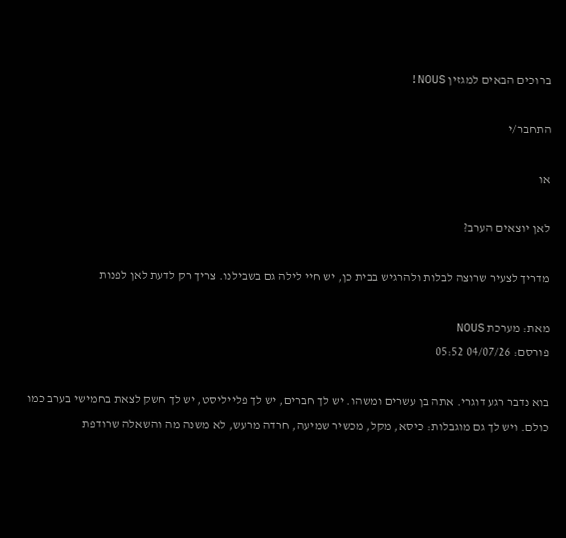ברוכים הבאים למגזין NOUS!

התחבר/י

או

לאן יוצאים הערב?

מדריך לצעיר שרוצה לבלות ולהרגיש בבית כן, יש חיי לילה גם בשבילנו. צריך רק לדעת לאן לפנות

מאת: מערכת NOUS
פורסם: 04/07/26 05:52

בוא נדבר רגע דוגרי. אתה בן עשרים ומשהו. יש לך חברים, יש לך פלייליסט, יש לך חשק לצאת בחמישי בערב כמו כולם. ויש לך גם מוגבלות: כיסא, מקל, מכשיר שמיעה, חרדה מרעש, לא משנה מה והשאלה שרודפת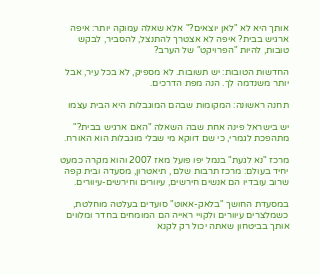אותך היא לא "לאן יוצאים?" אלא שאלה עמוקה יותר: איפה ארגיש בבית? איפה לא אצטרך להתנצל, להסביר, לבקש טובות, להיות "הפרויקט" של הערב?

החדשות הטובות: יש תשובות. לא מספיק, לא בכל עיר, אבל יותר משנדמה לך. הנה מפת הדרכים.

תחנה ראשונה: המקומות שבהם המוגבלות היא הבית עצמו

יש בישראל פינה אחת שבה השאלה "האם ארגיש בבית?" מתהפכת לגמרי, כי שם דווקא מי שבלי מוגבלות הוא האורח.

מרכז "נא לגעת" בנמל יפו פועל מאז 2007 והוא מקרה כמעט יחיד בעולם: מרכז תרבות שלם , תיאטרון, מסעדה ובית קפה שרוב עובדיו הם אנשים חירשים, עיוורים וחירשים-עיוורים.

במסעדת החושך "בלאק-אאוט" סועדים בעלטה מוחלטת, כשמלצרים עיוורים ולקויי ראייה הם המומחים בחדר ומלווים אותך בביטחון שאתה יכול רק לקנא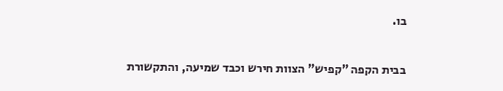בו.

בבית הקפה "קפיש" הצוות חירש וכבד שמיעה, והתקשורת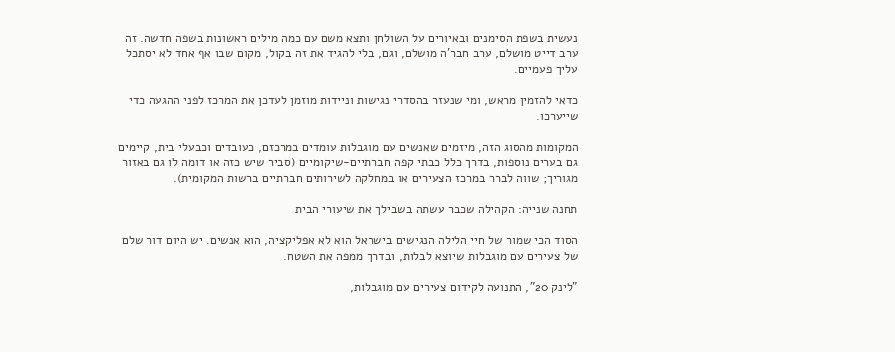נעשית בשפת הסימנים ובאיורים על השולחן ותצא משם עם כמה מילים ראשונות בשפה חדשה. זה ערב דייט מושלם, ערב חבר'ה מושלם, וגם, בלי להגיד את זה בקול, מקום שבו אף אחד לא יסתכל עליך פעמיים.

כדאי להזמין מראש, ומי שנעזר בהסדרי נגישות וניידות מוזמן לעדכן את המרכז לפני ההגעה כדי שייערכו.

המקומות מהסוג הזה, מיזמים שאנשים עם מוגבלות עומדים במרכזם, כעובדים וכבעלי בית, קיימים גם בערים נוספות, בדרך כלל כבתי קפה חברתיים-שיקומיים (סביר שיש כזה או דומה לו גם באזור מגוריך; שווה לברר במרכז הצעירים או במחלקה לשירותים חברתיים ברשות המקומית).

תחנה שנייה: הקהילה שכבר עשתה בשבילך את שיעורי הבית

הסוד הכי שמור של חיי הלילה הנגישים בישראל הוא לא אפליקציה, הוא אנשים. יש היום דור שלם של צעירים עם מוגבלות שיוצא לבלות, ובדרך ממפה את השטח.

"לינק 20", התנועה לקידום צעירים עם מוגבלות,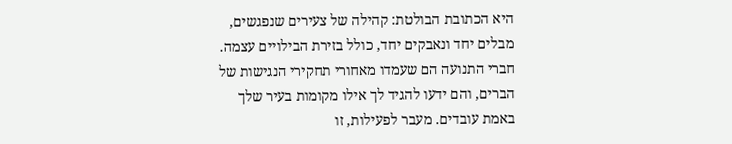היא הכתובת הבולטת: קהילה של צעירים שנפגשים, מבלים יחד ונאבקים יחד, כולל בזירת הבילויים עצמה. חברי התנועה הם שעמדו מאחורי תחקירי הנגישות של הברים, והם ידעו להגיד לך אילו מקומות בעיר שלך באמת עובדים. מעבר לפעילות, זו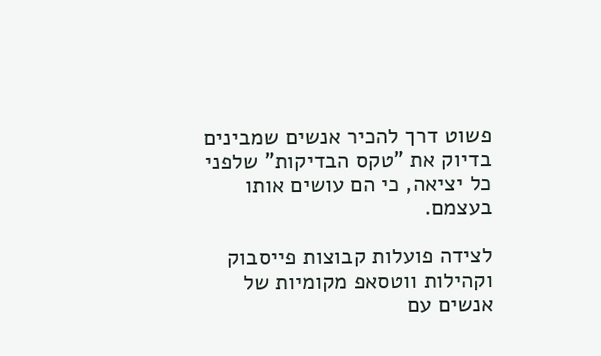פשוט דרך להכיר אנשים שמבינים בדיוק את "טקס הבדיקות" שלפני כל יציאה, כי הם עושים אותו בעצמם.

לצידה פועלות קבוצות פייסבוק וקהילות ווטסאפ מקומיות של אנשים עם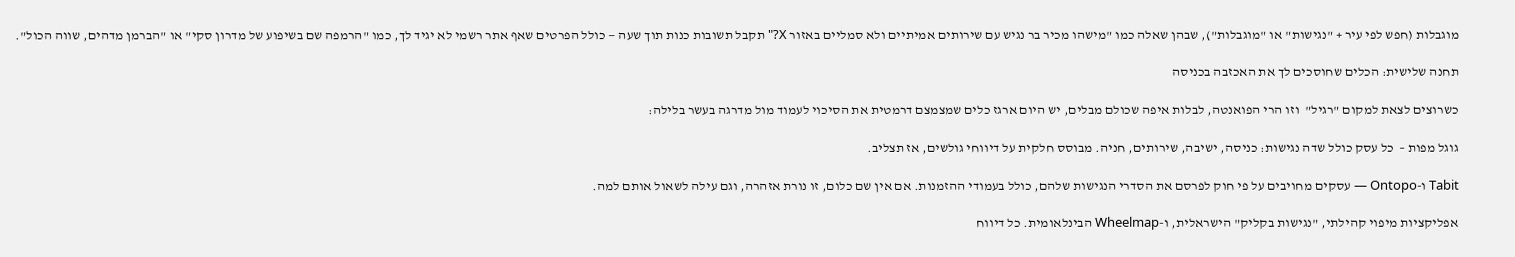מוגבלות (חפש לפי עיר + "נגישות" או "מוגבלות"), שבהן שאלה כמו "מישהו מכיר בר נגיש עם שירותים אמיתיים ולא סמליים באזור X?" תקבל תשובות כנות תוך שעה — כולל הפרטים שאף אתר רשמי לא יגיד לך, כמו "הרמפה שם בשיפוע של מדרון סקי" או "הברמן מדהים, שווה הכול".

תחנה שלישית: הכלים שחוסכים לך את האכזבה בכניסה

כשרוצים לצאת למקום "רגיל"  וזו הרי הפואנטה, לבלות איפה שכולם מבלים, יש היום ארגז כלים שמצמצם דרמטית את הסיכוי לעמוד מול מדרגה בעשר בלילה:

גוגל מפות –  כל עסק כולל שדה נגישות: כניסה, ישיבה, שירותים, חניה. מבוסס חלקית על דיווחי גולשים, אז תצליב.

Tabit ו-Ontopo — עסקים מחויבים על פי חוק לפרסם את הסדרי הנגישות שלהם, כולל בעמודי ההזמנות. אם אין שם כלום, זו נורת אזהרה, וגם עילה לשאול אותם למה.

אפליקציות מיפוי קהילתי, "נגישות בקליק" הישראלית, ו-Wheelmap הבינלאומית. כל דיווח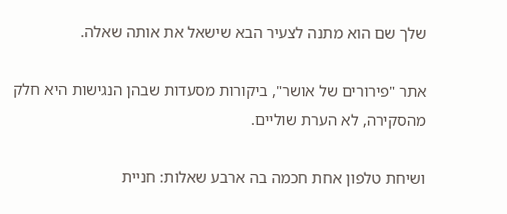שלך שם הוא מתנה לצעיר הבא שישאל את אותה שאלה.

אתר "פירורים של אושר", ביקורות מסעדות שבהן הנגישות היא חלק מהסקירה, לא הערת שוליים.

ושיחת טלפון אחת חכמה בה ארבע שאלות: חניית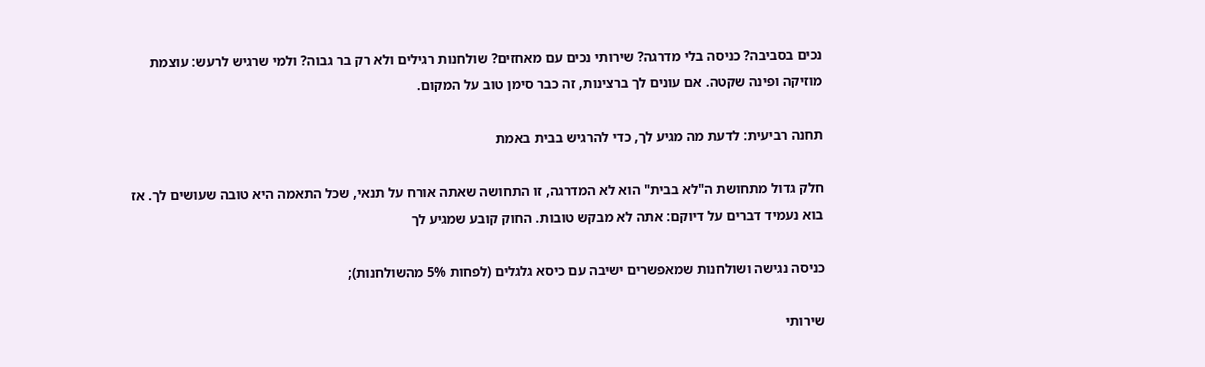נכים בסביבה? כניסה בלי מדרגה? שירותי נכים עם מאחזים? שולחנות רגילים ולא רק בר גבוה? ולמי שרגיש לרעש: עוצמת מוזיקה ופינה שקטה. אם עונים לך ברצינות, זה כבר סימן טוב על המקום.

תחנה רביעית: לדעת מה מגיע לך, כדי להרגיש בבית באמת

חלק גדול מתחושת ה"לא בבית" הוא לא המדרגה, זו התחושה שאתה אורח על תנאי, שכל התאמה היא טובה שעושים לך. אז בוא נעמיד דברים על דיוקם: אתה לא מבקש טובות. החוק קובע שמגיע לך

כניסה נגישה ושולחנות שמאפשרים ישיבה עם כיסא גלגלים (לפחות 5% מהשולחנות);

שירותי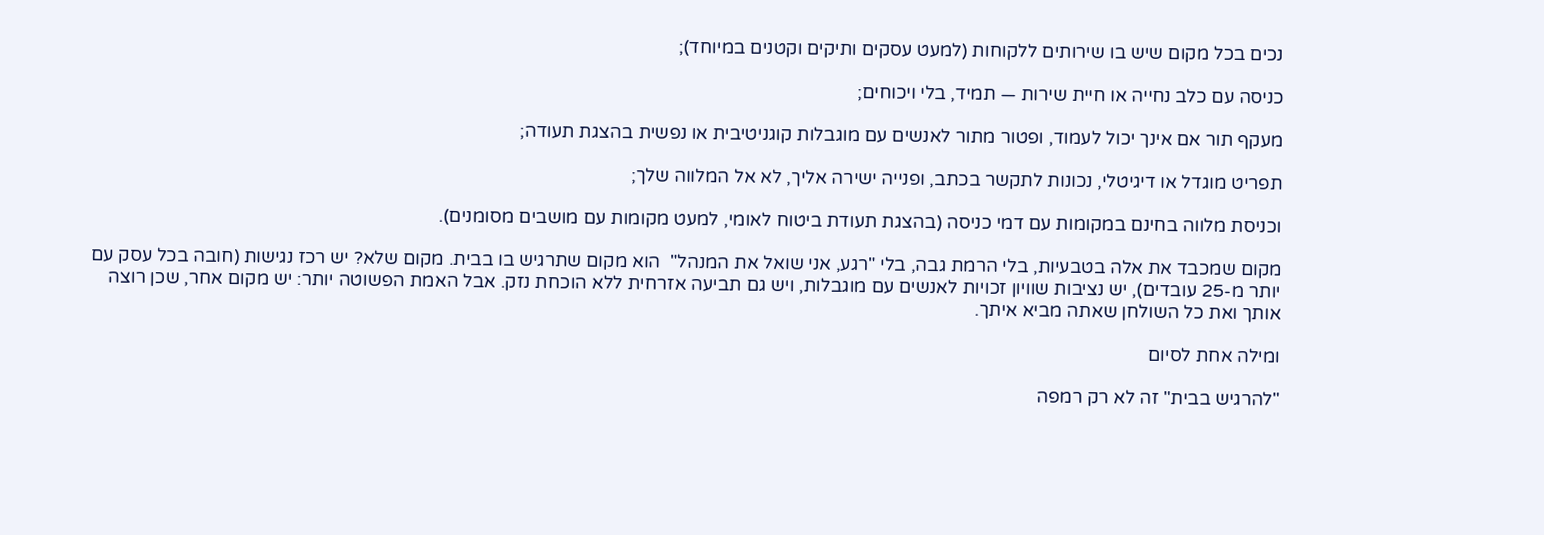נכים בכל מקום שיש בו שירותים ללקוחות (למעט עסקים ותיקים וקטנים במיוחד);

כניסה עם כלב נחייה או חיית שירות — תמיד, בלי ויכוחים;

מעקף תור אם אינך יכול לעמוד, ופטור מתור לאנשים עם מוגבלות קוגניטיבית או נפשית בהצגת תעודה;

תפריט מוגדל או דיגיטלי, נכונות לתקשר בכתב, ופנייה ישירה אליך, לא אל המלווה שלך;

וכניסת מלווה בחינם במקומות עם דמי כניסה (בהצגת תעודת ביטוח לאומי, למעט מקומות עם מושבים מסומנים).

מקום שמכבד את אלה בטבעיות, בלי הרמת גבה, בלי "רגע, אני שואל את המנהל"  הוא מקום שתרגיש בו בבית. מקום שלא? יש רכז נגישות (חובה בכל עסק עם יותר מ-25 עובדים), יש נציבות שוויון זכויות לאנשים עם מוגבלות, ויש גם תביעה אזרחית ללא הוכחת נזק. אבל האמת הפשוטה יותר: יש מקום אחר, שכן רוצה אותך ואת כל השולחן שאתה מביא איתך.

ומילה אחת לסיום

"להרגיש בבית" זה לא רק רמפה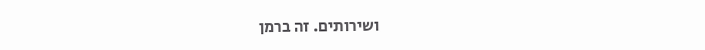ושירותים. זה ברמן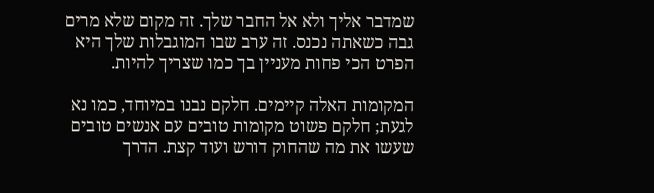שמדבר אליך ולא אל החבר שלך. זה מקום שלא מרים גבה כשאתה נכנס. זה ערב שבו המוגבלות שלך היא הפרט הכי פחות מעניין בך כמו שצריך להיות.

המקומות האלה קיימים. חלקם נבנו במיוחד, כמו נא לגעת; חלקם פשוט מקומות טובים עם אנשים טובים שעשו את מה שהחוק דורש ועוד קצת. הדרך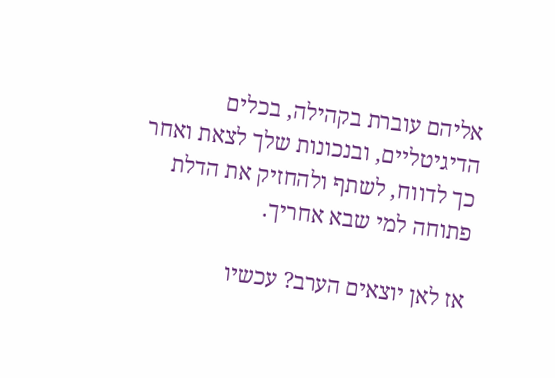אליהם עוברת בקהילה, בכלים הדיגיטליים, ובנכונות שלך לצאת ואחר כך לדווח, לשתף ולהחזיק את הדלת פתוחה למי שבא אחריך.

אז לאן יוצאים הערב? עכשיו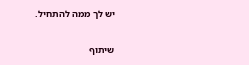יש לך ממה להתחיל.

שיתוף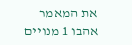את המאמר אהבו 1 מנויים